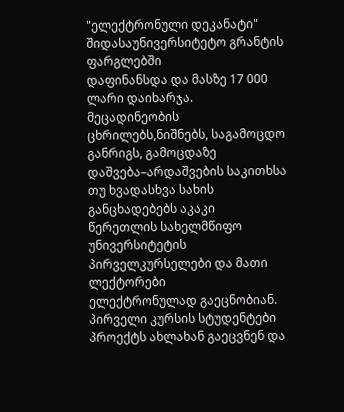"ელექტრონული დეკანატი" შიდასაუნივერსიტეტო გრანტის ფარგლებში
დაფინანსდა და მასზე 17 000 ლარი დაიხარჯა.
მეცადინეობის ცხრილებს,ნიშნებს, საგამოცდო განრიგს, გამოცდაზე
დაშვება–არდაშვების საკითხსა თუ ხვადასხვა სახის განცხადებებს აკაკი
წერეთლის სახელმწიფო უნივერსიტეტის პირველკურსელები და მათი ლექტორები
ელექტრონულად გაეცნობიან.
პირველი კურსის სტუდენტები პროექტს ახლახან გაეცვნენ და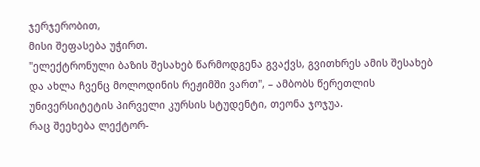ჯერჯერობით,
მისი შეფასება უჭირთ.
"ელექტრონული ბაზის შესახებ წარმოდგენა გვაქვს, გვითხრეს ამის შესახებ
და ახლა ჩვენც მოლოდინის რეჟიმში ვართ", – ამბობს წერეთლის
უნივერსიტეტის პირველი კურსის სტუდენტი, თეონა ჯოჯუა.
რაც შეეხება ლექტორ-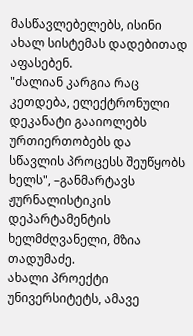მასწავლებელებს, ისინი ახალ სისტემას დადებითად
აფასებენ.
"ძალიან კარგია რაც კეთდება, ელექტრონული დეკანატი გააიოლებს
ურთიერთობებს და სწავლის პროცესს შეუწყობს ხელს", –განმარტავს
ჟურნალისტიკის დეპარტამენტის ხელმძღვანელი, მზია თადუმაძე.
ახალი პროექტი უნივერსიტეტს, ამავე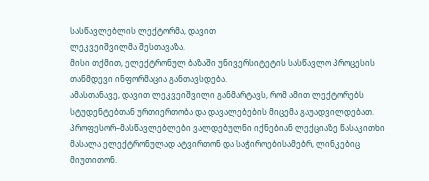სასწავლებლის ლექტორმა, დავით
ლეკვეიშვილმა შესთავაზა.
მისი თქმით, ელექტრონულ ბაზაში უნივერსიტეტის სასწავლო პროცესის
თანმდევი ინფორმაცია განთავსდება.
ამასთანავე, დავით ლეკვეიშვილი განმარტავს, რომ ამით ლექტორებს
სტუდენტებთან ურთიერთობა და დავალებების მიცემა გაუადვილდებათ.
პროფესორ–მასწავლებლები ვალდებულნი იქნებიან ლექციაზე წასაკითხი
მასალა ელექტრონულად ატვირთონ და საჭიროებისამებრ, ლინკებიც
მიუთითონ.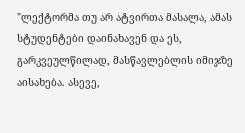"ლექტორმა თუ არ ატვირთა მასალა, ამას სტუდენტები დაინახავენ და ეს,
გარკვეულწილად, მასწავლებლის იმიჯზე აისახება. ასევე,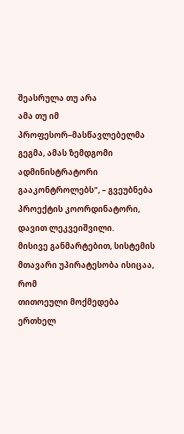შეასრულა თუ არა
ამა თუ იმ პროფესორ–მასწავლებელმა გეგმა, ამას ზემდგომი
ადმინისტრატორი გააკონტროლებს", – გვეუბნება პროექტის კოორდინატორი,
დავით ლეკვეიშვილი.
მისივე განმარტებით, სისტემის მთავარი უპირატესობა ისიცაა, რომ
თითოეული მოქმედება ერთხელ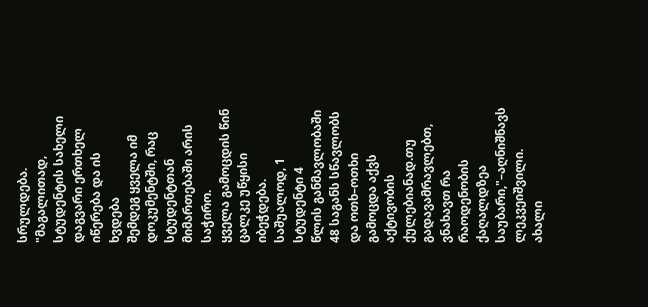სრულდება.
"მაგალითად, სტუდენტის სახელი დაგვარი ერთხელ იწერება და ის ხვდება
შემდეგ ყველა იმ დოკუმენტში, რაც სტუდენტთან მიმართებაში არის საჭირო.
ყველა გამოცდის წინ ცალკე უწყისი იბეჭდება. საშუალოდ, 1 სტუდენტი 4
წლის განმავლობაში 48 საგანს სწავლობს და ოთხ–ოთხი გამოცდა აქვს
აქტივობის ქულებიანად.თუ გადავამრავლებთ, ვნახავთ რა რაოდენობის
ქაღალდზეა საუბარი,"–აღნიშნავს ლეკვეიშვილი.
ახალი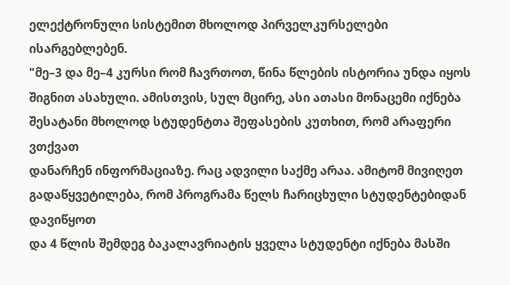ელექტრონული სისტემით მხოლოდ პირველკურსელები ისარგებლებენ.
"მე–3 და მე–4 კურსი რომ ჩავრთოთ, წინა წლების ისტორია უნდა იყოს
შიგნით ასახული. ამისთვის, სულ მცირე, ასი ათასი მონაცემი იქნება
შესატანი მხოლოდ სტუდენტთა შეფასების კუთხით, რომ არაფერი ვთქვათ
დანარჩენ ინფორმაციაზე. რაც ადვილი საქმე არაა. ამიტომ მივიღეთ
გადაწყვეტილება, რომ პროგრამა წელს ჩარიცხული სტუდენტებიდან დავიწყოთ
და 4 წლის შემდეგ ბაკალავრიატის ყველა სტუდენტი იქნება მასში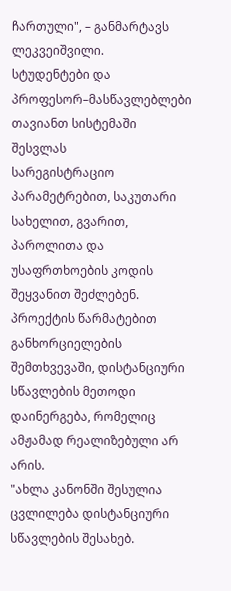ჩართული", – განმარტავს ლეკვეიშვილი.
სტუდენტები და პროფესორ–მასწავლებლები თავიანთ სისტემაში შესვლას
სარეგისტრაციო პარამეტრებით, საკუთარი სახელით, გვარით, პაროლითა და
უსაფრთხოების კოდის შეყვანით შეძლებენ.
პროექტის წარმატებით განხორციელების შემთხვევაში, დისტანციური
სწავლების მეთოდი დაინერგება, რომელიც ამჟამად რეალიზებული არ
არის.
"ახლა კანონში შესულია ცვლილება დისტანციური სწავლების შესახებ.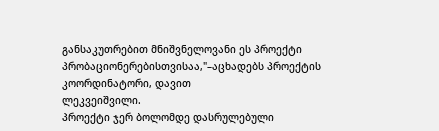განსაკუთრებით მნიშვნელოვანი ეს პროექტი
პრობაციონერებისთვისაა,"–აცხადებს პროექტის კოორდინატორი, დავით
ლეკვეიშვილი.
პროექტი ჯერ ბოლომდე დასრულებული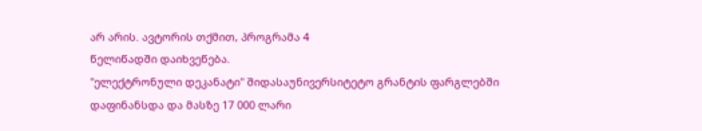არ არის. ავტორის თქმით, პროგრამა 4
წელიწადში დაიხვეწება.
"ელექტრონული დეკანატი" შიდასაუნივერსიტეტო გრანტის ფარგლებში
დაფინანსდა და მასზე 17 000 ლარი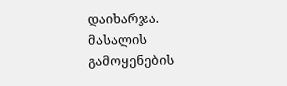დაიხარჯა.
მასალის გამოყენების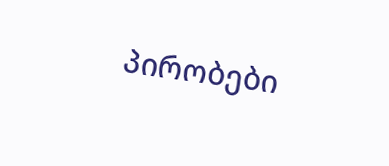პირობები